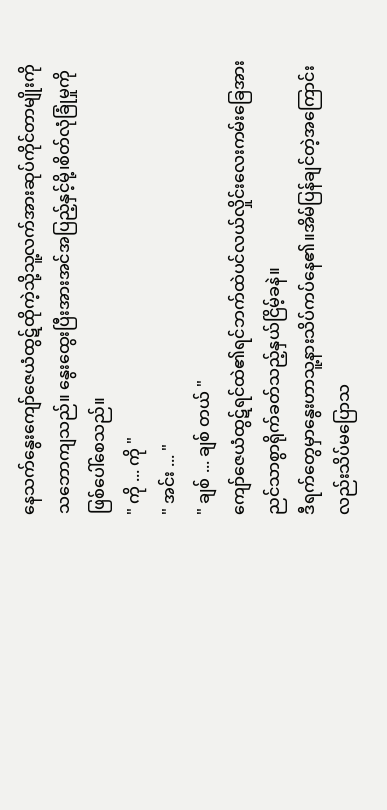နေသက်နွေးကျော်ဇေယံထွဋ်ထိုကဲ့သို့သူ့လက်အားဆုပ်ကိုင်တာမျိုးကိုသဘောကျသည်။ နွေးထွေးပြီးအားအင်အပြည့်နှင့်မို့၊စိတ်လုံခြုံမှုကိုဖြစ်ပေါ်စေသည်။
" ကို ... ကို "
" အင်း ... "
" ချစ် ... ချစ် တယ် "
ကျော်ဇေယံထွဋ်ရင်ထဲ၏ရင်ဘက်ထဲပင်လယ်လှိုင်းလေးကမ်းခြေအားညင်သာစွာရိုက်ခတ်သည့်နှယ်ငြိမ့်ခနဲ။
ဒီရက်တွေမှာနွေးဟာသူ့နားသိပ်ကပ်နေ၏။အိမ်ပြန်ချင်တဲ့အကြောင်းလည်းသိပ်မပြောသ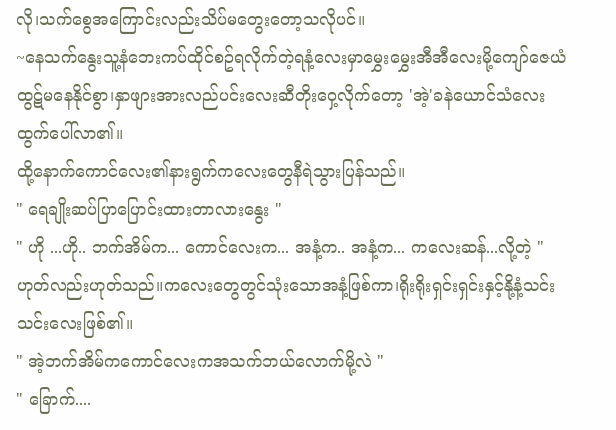လို၊သက်စွေအကြောင်းလည်းသိပ်မတွေးတော့သလိုပင်။
~နေသက်နွေးသူ့နံဘေးကပ်ထိုင်စဥ်ရလိုက်တဲ့ရနံ့လေးမှာမွှေးမွှေးအီအီလေးမို့ကျော်ဇေယံထွဋ်မနေနိုင်စွာ၊နှာဖျားအားလည်ပင်းလေးဆီတိုးဝှေ့လိုက်တော့ 'အဲ့'ခနဲယောင်သံလေးထွက်ပေါ်လာ၏။
ထို့နောက်ကောင်လေး၏နားရွက်ကလေးတွေနီရဲသွားပြန်သည်။
" ရေချိုးဆပ်ပြာပြောင်းထားတာလားနွေး "
" ဟို ...ဟို.. ဘက်အိမ်က... ကောင်လေးက... အနံ့က.. အနံ့က... ကလေးဆန်...လို့တဲ့ "
ဟုတ်လည်းဟုတ်သည်။ကလေးတွေတွင်သုံးသောအနံ့ဖြစ်ကာ၊ရိုးရိုးရှင်းရှင်းနှင့်နို့နံ့သင်းသင်းလေးဖြစ်၏။
" အဲ့ဘက်အိမ်ကကောင်လေးကအသက်ဘယ်လောက်မို့လဲ "
" ခြောက်....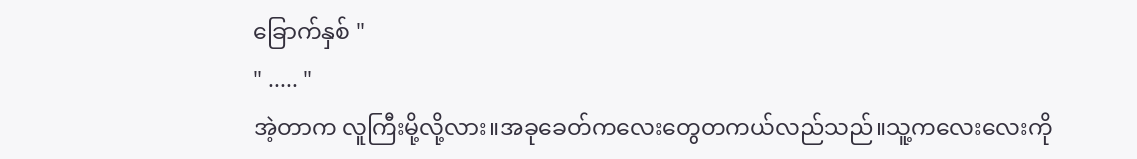ခြောက်နှစ် "
" ..... "
အဲ့တာက လူကြီးမို့လို့လား။အခုခေတ်ကလေးတွေတကယ်လည်သည်။သူ့ကလေးလေးကို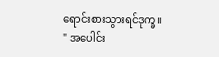ရောင်းစားသွားရင်ဒုက္ခ။
" အပေါင်း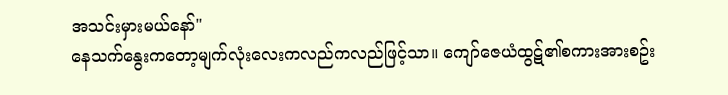အသင်းမှားမယ်နော်"
နေသက်နွေးကတော့မျက်လုံးလေးကလည်ကလည်ဖြင့်သာ။ ကျော်ဇေယံထွဋ်၏စကားအားစဥ်း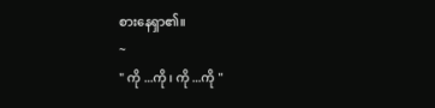စားနေရှာ၏။
~
" ကို ...ကို ၊ ကို ...ကို "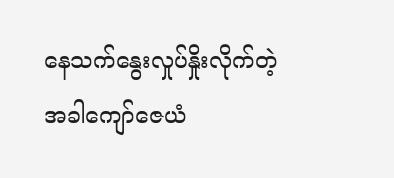နေသက်နွေးလှုပ်နှိုးလိုက်တဲ့အခါကျော်ဇေယံ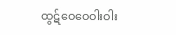ထွဋ်ဝေဝေဝါးဝါး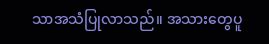သာအသံပြုလာသည်။ အသားတွေပူ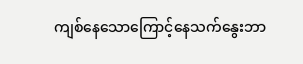ကျစ်နေသောကြောင့်နေသက်နွေးဘာ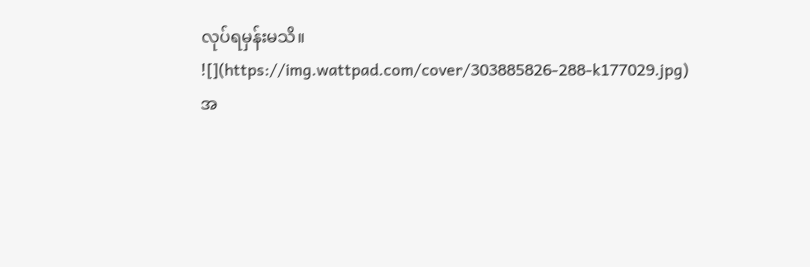လုပ်ရမှန်းမသိ။
![](https://img.wattpad.com/cover/303885826-288-k177029.jpg)
အ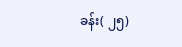ခန်း( ၂၅)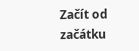Začít od začátku